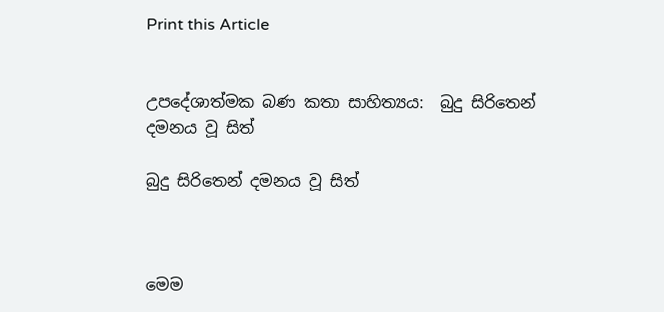Print this Article


උපදේශාත්මක බණ කතා සාහිත්‍යය:  බුදු සිරිතෙන් දමනය වූ සිත්

බුදු සිරිතෙන් දමනය වූ සිත්



මෙම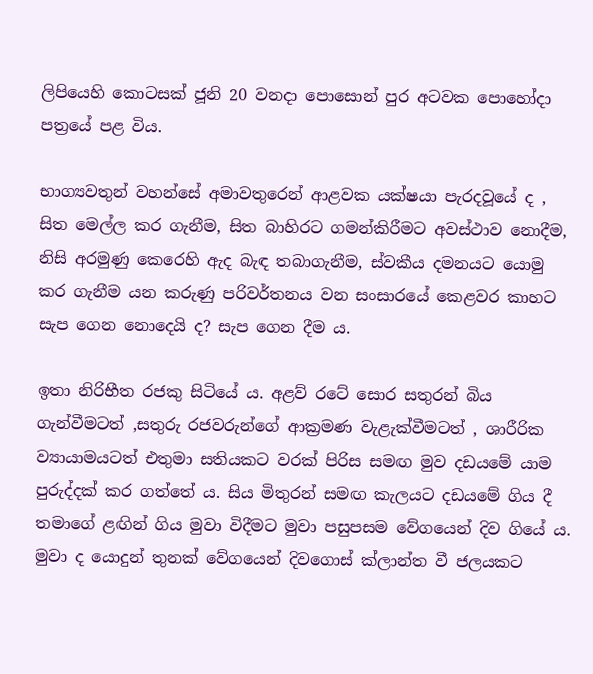ලිපියෙහි කොටසක් ජූනි 20 වනදා පොසොන් පුර අටවක පොහෝදා පත්‍රයේ පළ විය.

භාග්‍යවතුන් වහන්සේ අමාවතුරෙන් ආළවක යක්ෂයා පැරදවූයේ ද , සිත මෙල්ල කර ගැනීම, සිත බාහිරට ගමන්කිරීමට අවස්ථාව නොදීම, නිසි අරමුණු කෙරෙහි ඇද බැඳ තබාගැනීම, ස්වකීය දමනයට යොමු කර ගැනීම යන කරුණු පරිවර්තනය වන සංසාරයේ කෙළවර කාහට සැප ගෙන නොදෙයි ද? සැප ගෙන දීම ය.

ඉතා නිරිභීත රජකු සිටියේ ය. අළව් රටේ සොර සතුරන් බිය ගැන්වීමටත් ,සතුරු රජවරුන්ගේ ආක්‍රමණ වැළැක්වීමටත් , ශාරීරික ව්‍යායාමයටත් එතුමා සතියකට වරක් පිරිස සමඟ මුව දඩයමේ යාම පුරුද්දක් කර ගත්තේ ය. සිය මිතුරන් සමඟ කැලයට දඩයමේ ගිය දී තමාගේ ළඟින් ගිය මුවා විදීමට මුවා පසුපසම වේගයෙන් දිව ගියේ ය. මුවා ද යොදුන් තුනක් වේගයෙන් දිවගොස් ක්ලාන්ත වී ජලයකට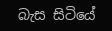බැස සිටියේ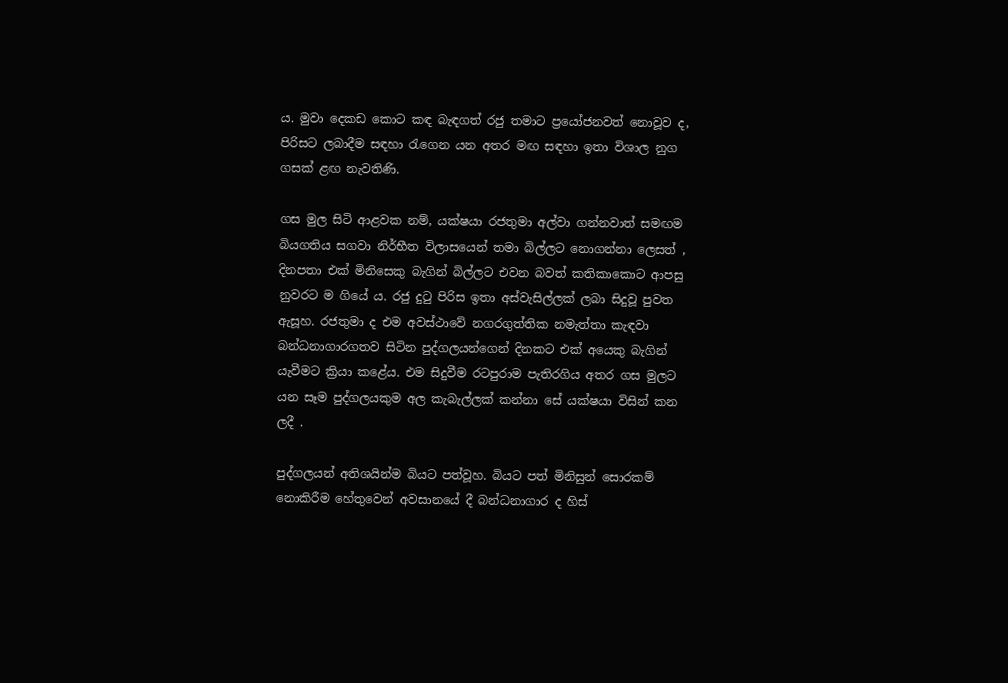ය. මුවා දෙකඩ කොට කඳ බැඳගත් රජු තමාට ප්‍රයෝජනවත් නොවූව ද, පිරිසට ලබාදීම සඳහා රැගෙන යන අතර මඟ සඳහා ඉතා විශාල නුග ගසක් ළඟ නැවතිණි.

ගස මුල සිටි ආළවක නම්, යක්ෂයා රජතුමා අල්වා ගන්නවාත් සමඟම බියගතිය සගවා නිර්භීත විලාසයෙන් තමා බිල්ලට නොගන්නා ලෙසත් , දිනපතා එක් මිනිසෙකු බැගින් බිල්ලට එවන බවත් කතිකාකොට ආපසු නුවරට ම ගියේ ය. රජු දුටු පිරිස ඉතා අස්වැසිල්ලක් ලබා සිදුවූ පුවත ඇසූහ. රජතුමා ද එම අවස්ථාවේ නගරගුත්තික නමැත්තා කැඳවා බන්ධනාගාරගතව සිටින පුද්ගලයන්ගෙන් දිනකට එක් අයෙකු බැගින් යැවීමට ක්‍රියා කළේය. එම සිදුවීම රටපුරාම පැතිරගිය අතර ගස මුලට යන සෑම පුද්ගලයකුම අල කැබැල්ලක් කන්නා සේ යක්ෂයා විසින් කන ලදී .

පුද්ගලයන් අතිශයින්ම බියට පත්වූහ. බියට පත් මිනිසුන් සොරකම් නොකිරීම හේතුවෙන් අවසානයේ දී බන්ධනාගාර ද හිස්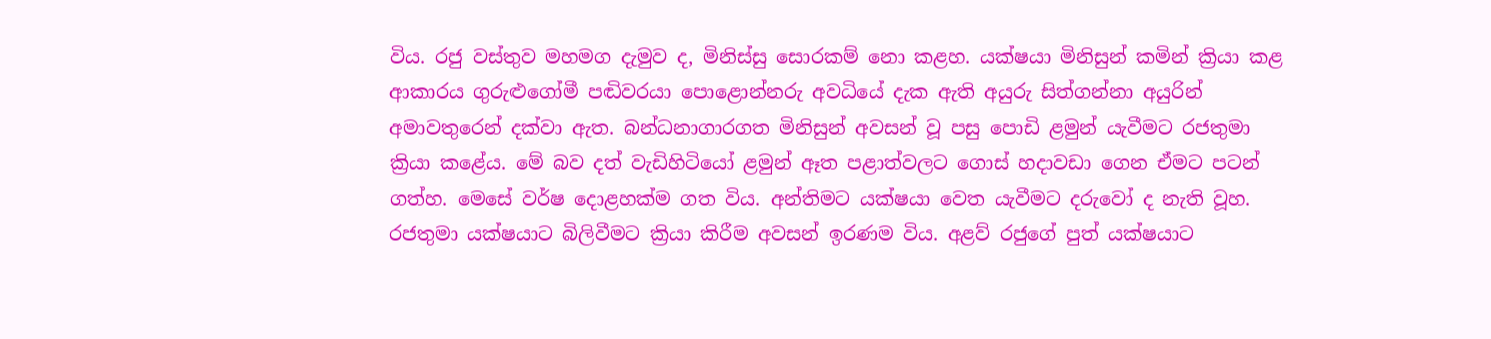විය. රජු වස්තුව මහමග දැමුව ද, මිනිස්සු සොරකම් නො කළහ. යක්ෂයා මිනිසුන් කමින් ක්‍රියා කළ ආකාරය ගුරුළුගෝමී පඬිවරයා පොළොන්නරු අවධියේ දැක ඇති අයුරු සිත්ගන්නා අයුරින් අමාවතුරෙන් දක්වා ඇත. බන්ධනාගාරගත මිනිසුන් අවසන් වූ පසු පොඩි ළමුන් යැවීමට රජතුමා ක්‍රියා කළේය. මේ බව දත් වැඩිහිටියෝ ළමුන් ඈත පළාත්වලට ගොස් හදාවඩා ගෙන ඒමට පටන් ගත්හ. මෙසේ වර්ෂ දොළහක්ම ගත විය. අන්තිමට යක්ෂයා වෙත යැවීමට දරුවෝ ද නැති වූහ. රජතුමා යක්ෂයාට බිලිවීමට ක්‍රියා කිරීම අවසන් ඉරණම විය. අළව් රජුගේ පුත් යක්ෂයාට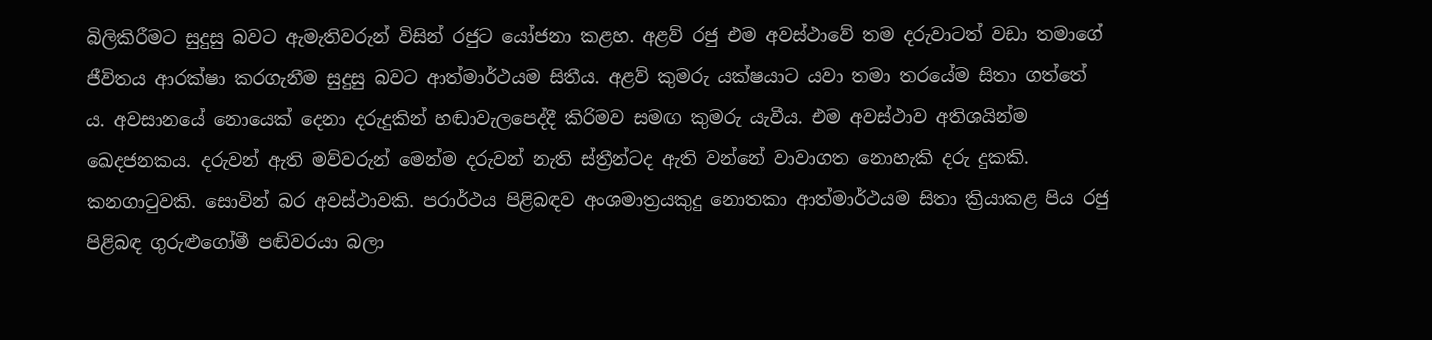බිලිකිරීමට සුදුසු බවට ඇමැතිවරුන් විසින් රජුට යෝජනා කළහ. අළව් රජු එම අවස්ථාවේ තම දරුවාටත් වඩා තමාගේ ජීවිතය ආරක්ෂා කරගැනීම සුදුසු බවට ආත්මාර්ථයම සිතීය. අළව් කුමරු යක්ෂයාට යවා තමා තරයේම සිතා ගත්තේ ය. අවසානයේ නොයෙක් දෙනා දරුදුකින් හඬාවැලපෙද්දී කිරිමව සමඟ කුමරු යැවීය. එම අවස්ථාව අතිශයින්ම ඛෙදජනකය. දරුවන් ඇති මව්වරුන් මෙන්ම දරුවන් නැති ස්ත්‍රීන්ටද ඇති වන්නේ වාවාගත නොහැකි දරු දුකකි. කනගාටුවකි. සොවින් බර අවස්ථාවකි. පරාර්ථය පිළිබඳව අංශමාත්‍රයකුදු නොතකා ආත්මාර්ථයම සිතා ක්‍රියාකළ පිය රජු පිළිබඳ ගුරුළුගෝමී පඬිවරයා බලා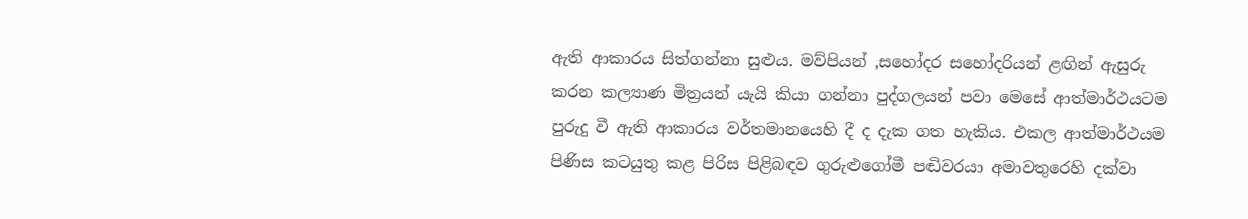ඇති ආකාරය සිත්ගන්නා සුළුය. මව්පියන් ,සහෝදර සහෝදරියන් ළඟින් ඇසුරු කරන කල්‍යාණ මිත්‍රයන් යැයි කියා ගන්නා පුද්ගලයන් පවා මෙසේ ආත්මාර්ථයටම පුරුදු වී ඇති ආකාරය වර්තමානයෙහි දී ද දැක ගත හැකිය. එකල ආත්මාර්ථයම පිණිස කටයුතු කළ පිරිස පිළිබඳව ගුරුළුගෝමී පඬිවරයා අමාවතුරෙහි දක්වා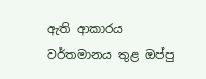ඇති ආකාරය වර්තමානය තුළ ඔප්පු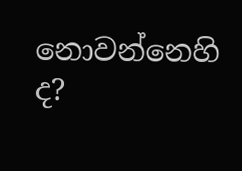නොවන්නෙහි ද?